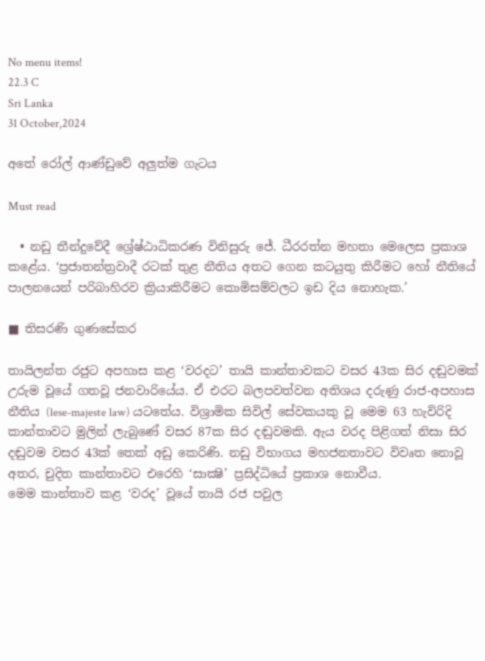No menu items!
22.3 C
Sri Lanka
31 October,2024

අතේ රෝල් ආණ්ඩුවේ අලුත්ම ගැටය

Must read

  • නඩු තීන්දුවේදී ශ්‍රේෂ්ඨාධිකරණ විනිසුරු ජේ. ධීරරත්න මහතා මෙලෙස ප්‍රකාශ කළේය. ‘ප්‍රජාතන්ත්‍රවාදී රටක් තුළ නීතිය අතට ගෙන කටයුතු කිරීමට හෝ නීතියේ පාලනයෙන් පරිබාහිරව ක්‍රියාකිරීමට කොමිසම්වලට ඉඩ දිය නොහැක.’

■ තිසරණි ගුණසේකර

තායිලන්ත රජුට අපහාස කළ ‘වරදට’ තායි කාන්තාවකට වසර 43ක සිර දඬුවමක් උරුම වූයේ ගතවූ ජනවාරියේය. ඒ එරට බලපවත්වන අතිශය දරුණු රාජ-අපහාස නීතිය (lese-majeste law) යටතේය. විශ්‍රාමික සිවිල් සේවකයකු වූ මෙම 63 හැවිරිදි කාන්තාවට මුලින් ලැබුණේ වසර 87ක සිර දඬුවමකි. ඇය වරද පිළිගත් නිසා සිර දඬුවම වසර 43ක් තෙක් අඩු කෙරිණි. නඩු විභාගය මහජනතාවට විවෘත නොවූ අතර, චුදිත කාන්තාවට එරෙහි ‘සාක්‍ෂි’ ප්‍රසිද්ධියේ ප්‍රකාශ නොවීය.
මෙම කාන්තාව කළ ‘වරද’ වූයේ තායි රජ පවුල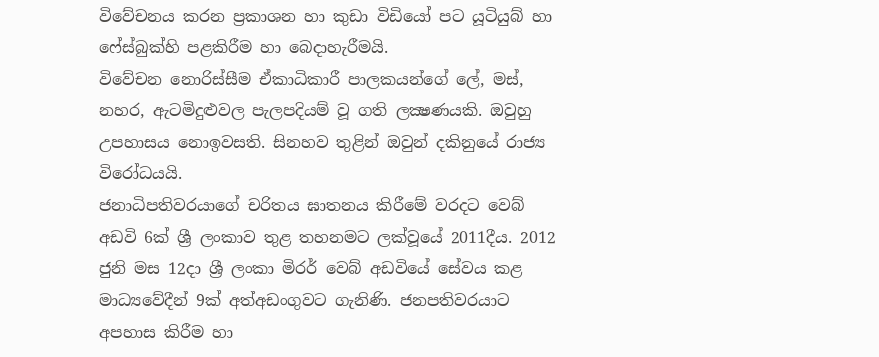විවේචනය කරන ප්‍රකාශන හා කුඩා විඩියෝ පට යූටියුබ් හා ෆේස්බුක්හි පළකිරීම හා බෙදාහැරීමයි.
විවේචන නොරිස්සීම ඒකාධිකාරී පාලකයන්ගේ ලේ, මස්, නහර, ඇටමිදුළුවල පැලපදියම් වූ ගති ලක්‍ෂණයකි. ඔවුහු උපහාසය නොඉවසති. සිනහව තුළින් ඔවුන් දකිනුයේ රාජ්‍ය විරෝධයයි.
ජනාධිපතිවරයාගේ චරිතය ඝාතනය කිරීමේ වරදට වෙබ් අඩවි 6ක් ශ්‍රී ලංකාව තුළ තහනමට ලක්වූයේ 2011දීය. 2012 ජුනි මස 12දා ශ්‍රී ලංකා මිරර් වෙබ් අඩවියේ සේවය කළ මාධ්‍යවේදීන් 9ක් අත්අඩංගුවට ගැනිණි. ජනපතිවරයාට අපහාස කිරීම හා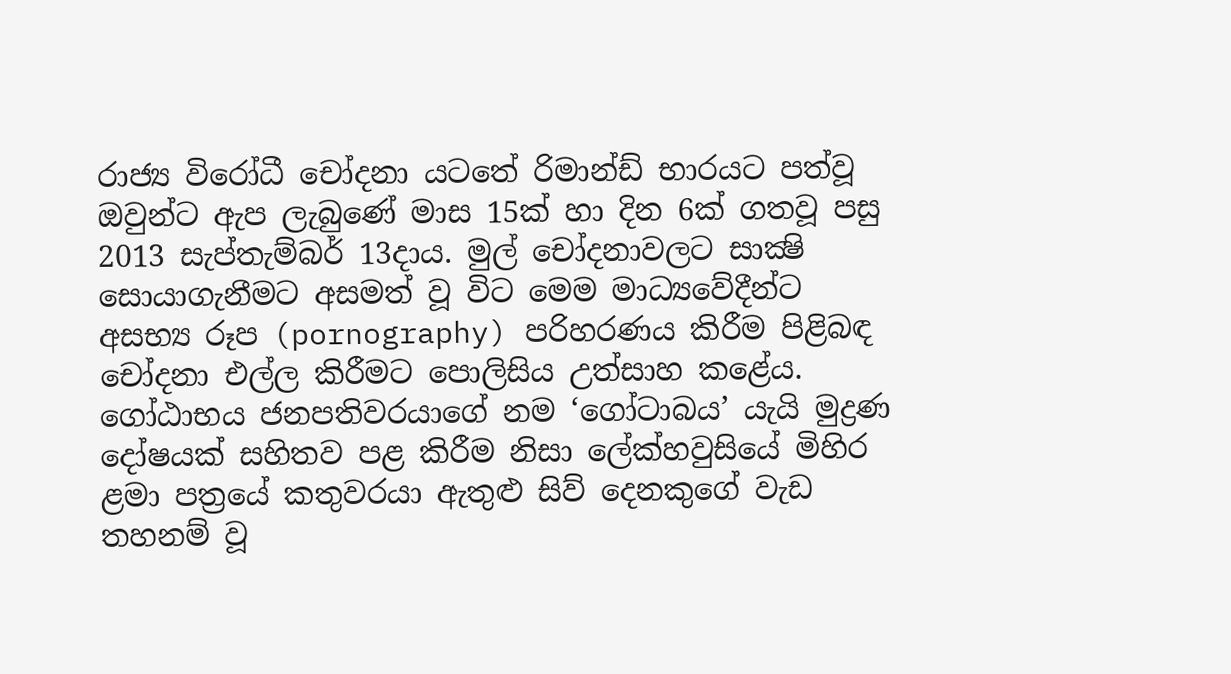රාජ්‍ය විරෝධී චෝදනා යටතේ රිමාන්ඩ් භාරයට පත්වූ ඔවුන්ට ඇප ලැබුණේ මාස 15ක් හා දින 6ක් ගතවූ පසු 2013 සැප්තැම්බර් 13දාය. මුල් චෝදනාවලට සාක්‍ෂි සොයාගැනීමට අසමත් වූ විට මෙම මාධ්‍යවේදීන්ට අසභ්‍ය රූප (pornography) පරිහරණය කිරීම පිළිබඳ චෝදනා එල්ල කිරීමට පොලිසිය උත්සාහ කළේය.
ගෝඨාභය ජනපතිවරයාගේ නම ‘ගෝටාබය’ යැයි මුද්‍රණ දෝෂයක් සහිතව පළ කිරීම නිසා ලේක්හවුසියේ මිහිර ළමා පත්‍රයේ කතුවරයා ඇතුළු සිව් දෙනකුගේ වැඩ තහනම් වූ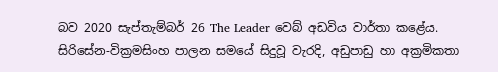බව 2020 සැප්තැම්බර් 26 The Leader වෙබ් අඩවිය වාර්තා කළේය.
සිරිසේන-වික්‍රමසිංහ පාලන සමයේ සිදුවූ වැරදි, අඩුපාඩු හා අක්‍රමිකතා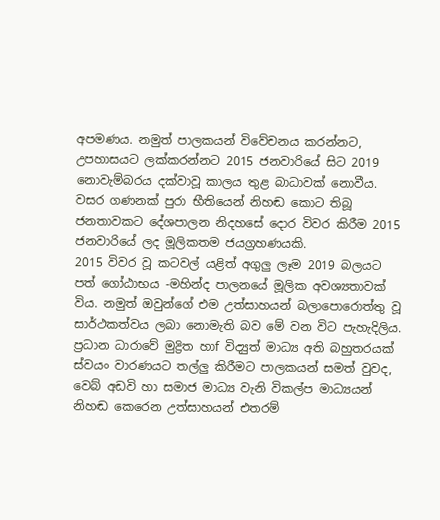අපමණය. නමුත් පාලකයන් විවේචනය කරන්නට, උපහාසයට ලක්කරන්නට 2015 ජනවාරියේ සිට 2019 නොවැම්බරය දක්වාවූ කාලය තුළ බාධාවක් නොවීය. වසර ගණනක් පුරා භීතියෙන් නිහඬ කොට තිබූ ජනතාවකට දේශපාලන නිදහසේ දොර විවර කිරීම 2015 ජනවාරියේ ලද මූලිකතම ජයග්‍රහණයකි.
2015 විවර වූ කටවල් යළිත් අගුලු ලෑම 2019 බලයට පත් ගෝඨාභය -මහින්ද පාලනයේ මූලික අවශ්‍යතාවක් විය. නමුත් ඔවුන්ගේ එම උත්සාහයන් බලාපොරොත්තු වූ සාර්ථකත්වය ලබා නොමැති බව මේ වන විට පැහැදිලිය. ප්‍රධාන ධාරාවේ මුද්‍රිත හාf විද්‍යුත් මාධ්‍ය අති බහුතරයක් ස්වයං වාරණයට තල්ලු කිරීමට පාලකයන් සමත් වුවද, වෙබ් අඩවි හා සමාජ මාධ්‍ය වැනි විකල්ප මාධ්‍යයන් නිහඬ කෙරෙන උත්සාහයන් එතරම්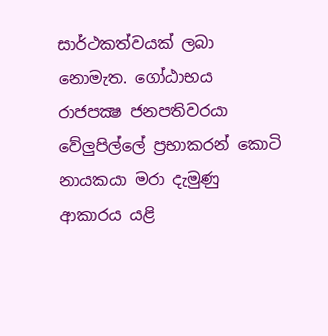සාර්ථකත්වයක් ලබා නොමැත. ගෝඨාභය රාජපක්‍ෂ ජනපතිවරයා වේලුපිල්ලේ ප්‍රභාකරන් කොටි නායකයා මරා දැමුණු ආකාරය යළි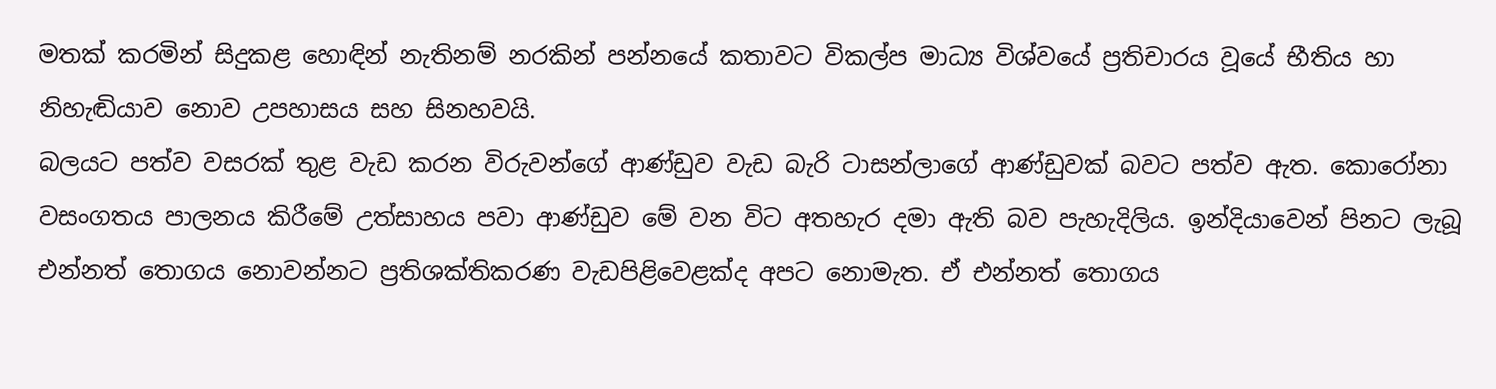මතක් කරමින් සිදුකළ හොඳින් නැතිනම් නරකින් පන්නයේ කතාවට විකල්ප මාධ්‍ය විශ්වයේ ප්‍රතිචාරය වූයේ භීතිය හා නිහැඬියාව නොව උපහාසය සහ සිනහවයි.
බලයට පත්ව වසරක් තුළ වැඩ කරන විරුවන්ගේ ආණ්ඩුව වැඩ බැරි ටාසන්ලාගේ ආණ්ඩුවක් බවට පත්ව ඇත. කොරෝනා වසංගතය පාලනය කිරීමේ උත්සාහය පවා ආණ්ඩුව මේ වන විට අතහැර දමා ඇති බව පැහැදිලිය. ඉන්දියාවෙන් පිනට ලැබූ එන්නත් තොගය නොවන්නට ප්‍රතිශක්තිකරණ වැඩපිළිවෙළක්ද අපට නොමැත. ඒ එන්නත් තොගය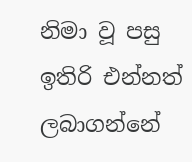නිමා වූ පසු ඉතිරි එන්නත් ලබාගන්නේ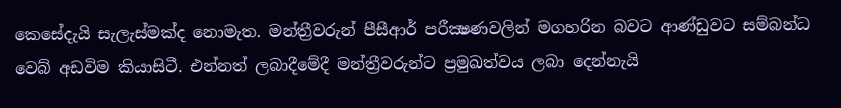කෙසේදැයි සැලැස්මක්ද නොමැත. මන්ත්‍රීවරුන් පීසීආර් පරීක්‍ෂණවලින් මගහරින බවට ආණ්ඩුවට සම්බන්ධ වෙබ් අඩවිම කියාසිටී. එන්නත් ලබාදීමේදී මන්ත්‍රීවරුන්ට ප්‍රමුඛත්වය ලබා දෙන්නැයි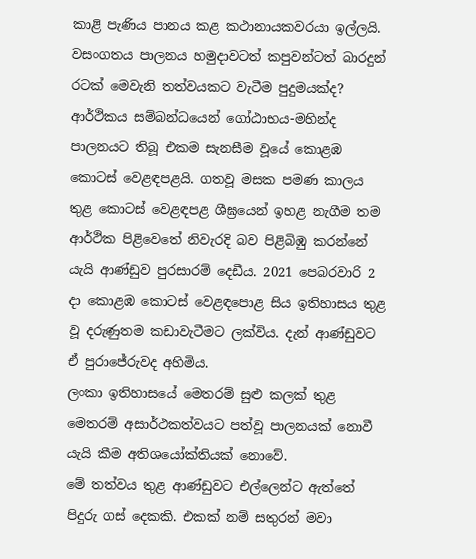කාළි පැණිය පානය කළ කථානායකවරයා ඉල්ලයි. වසංගතය පාලනය හමුදාවටත් කපුවන්ටත් බාරදුන් රටක් මෙවැනි තත්වයකට වැටීම පුදුමයක්ද?
ආර්ථිකය සම්බන්ධයෙන් ගෝඨාභය-මහින්ද පාලනයට තිබූ එකම සැනසීම වූයේ කොළඹ කොටස් වෙළඳපළයි. ගතවූ මසක පමණ කාලය තුළ කොටස් වෙළඳපළ ශීඝ්‍රයෙන් ඉහළ නැගීම තම ආර්ථික පිළිවෙතේ නිවැරදි බව පිළිබිඹු කරන්නේ යැයි ආණ්ඩුව පුරසාරම් දෙඩීය. 2021 පෙබරවාරි 2 දා කොළඹ කොටස් වෙළඳපොළ සිය ඉතිහාසය තුළ වූ දරුණුතම කඩාවැටීමට ලක්විය. දැන් ආණ්ඩුවට ඒ පුරාජේරුවද අහිමිය.
ලංකා ඉතිහාසයේ මෙතරම් සුළු කලක් තුළ මෙතරම් අසාර්ථකත්වයට පත්වූ පාලනයක් නොවී යැයි කීම අතිශයෝක්තියක් නොවේ.
මේ තත්වය තුළ ආණ්ඩුවට එල්ලෙන්ට ඇත්තේ පිදුරු ගස් දෙකකි. එකක් නම් සතුරන් මවා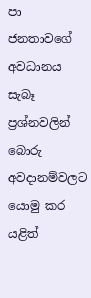පා ජනතාවගේ අවධානය සැබෑ ප්‍රශ්නවලින් බොරු අවදානම්වලට යොමු කර යළිත්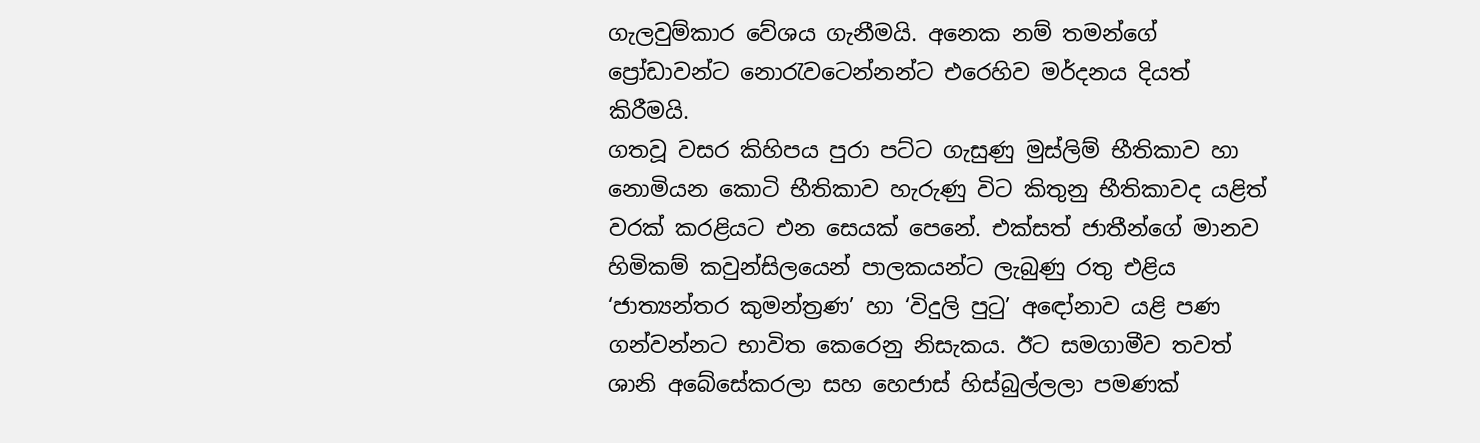ගැලවුම්කාර වේශය ගැනීමයි. අනෙක නම් තමන්ගේ ප්‍රෝඩාවන්ට නොරැවටෙන්නන්ට එරෙහිව මර්දනය දියත් කිරීමයි.
ගතවූ වසර කිහිපය පුරා පට්ට ගැසුණු මුස්ලිම් භීතිකාව හා නොමියන කොටි භීතිකාව හැරුණු විට කිතුනු භීතිකාවද යළිත් වරක් කරළියට එන සෙයක් පෙනේ. එක්සත් ජාතීන්ගේ මානව හිමිකම් කවුන්සිලයෙන් පාලකයන්ට ලැබුණු රතු එළිය ‘ජාත්‍යන්තර කුමන්ත්‍රණ’ හා ‘විදුලි පුටු’ අඳෝනාව යළි පණ ගන්වන්නට භාවිත කෙරෙනු නිසැකය. ඊට සමගාමීව තවත් ශානි අබේසේකරලා සහ හෙජාස් හිස්බුල්ලලා පමණක්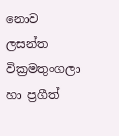නොව ලසන්ත වික්‍රමතුංගලා හා ප්‍රගීත්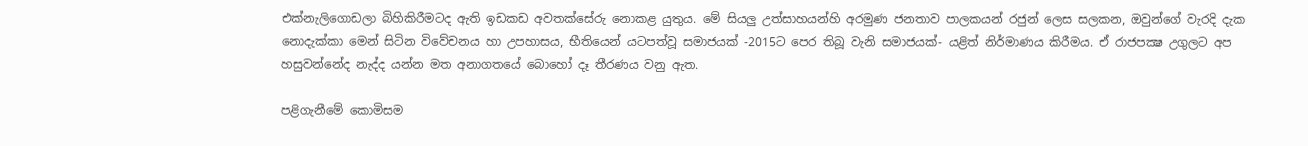එක්නැලිගොඩලා බිහිකිරීමටද ඇති ඉඩකඩ අවතක්සේරු නොකළ යුතුය. මේ සියලු උත්සාහයන්හි අරමුණ ජනතාව පාලකයන් රජුන් ලෙස සලකන, ඔවුන්ගේ වැරදි දැක නොදැක්කා මෙන් සිටින විවේචනය හා උපහාසය, භීතියෙන් යටපත්වූ සමාජයක් -2015ට පෙර තිබූ වැනි සමාජයක්- යළිත් නිර්මාණය කිරීමය. ඒ රාජපක්‍ෂ උගුලට අප හසුවන්නේද නැද්ද යන්න මත අනාගතයේ බොහෝ දෑ තීරණය වනු ඇත.

පළිගැනීමේ කොමිසම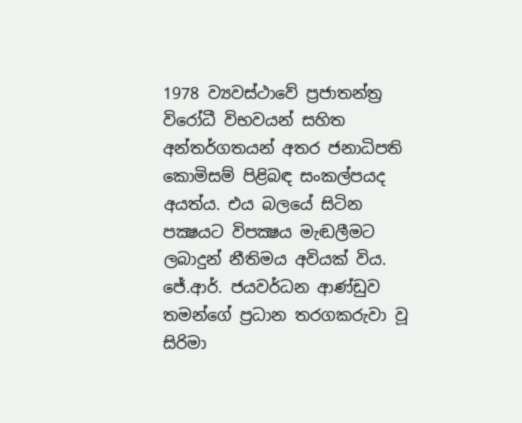1978 ව්‍යවස්ථාවේ ප්‍රජාතන්ත්‍ර විරෝධී විභවයන් සහිත අන්තර්ගතයන් අතර ජනාධිපති කොමිසම් පිළිබඳ සංකල්පයද අයත්ය. එය බලයේ සිටින පක්‍ෂයට විපක්‍ෂය මැඬලීමට ලබාදුන් නීතිමය අවියක් විය.
ජේ.ආර්. ජයවර්ධන ආණ්ඩුව තමන්ගේ ප්‍රධාන තරගකරුවා වූ සිරිමා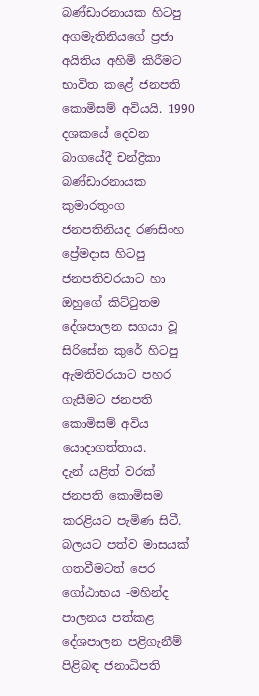බණ්ඩාරනායක හිටපු අගමැතිනියගේ ප්‍රජා අයිතිය අහිමි කිරීමට භාවිත කළේ ජනපති කොමිසම් අවියයි. 1990 දශකයේ දෙවන බාගයේදී චන්ද්‍රිකා බණ්ඩාරනායක කුමාරතුංග ජනපතිනියද රණසිංහ ප්‍රේමදාස හිටපු ජනපතිවරයාට හා ඔහුගේ කිට්ටුතම දේශපාලන සගයා වූ සිරිසේන කුරේ හිටපු ඇමතිවරයාට පහර ගැසීමට ජනපති කොමිසම් අවිය යොදාගත්තාය.
දැන් යළිත් වරක් ජනපති කොමිසම කරළියට පැමිණ සිටී. බලයට පත්ව මාසයක් ගතවීමටත් පෙර ගෝඨාභය -මහින්ද පාලනය පත්කළ දේශපාලන පළිගැනීම් පිළිබඳ ජනාධිපති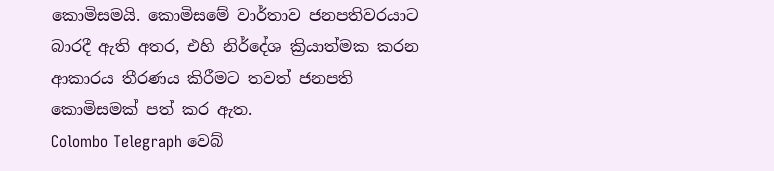කොමිසමයි. කොමිසමේ වාර්තාව ජනපතිවරයාට බාරදී ඇති අතර, එහි නිර්දේශ ක්‍රියාත්මක කරන ආකාරය තීරණය කිරීමට තවත් ජනපති කොමිසමක් පත් කර ඇත.
Colombo Telegraph වෙබ්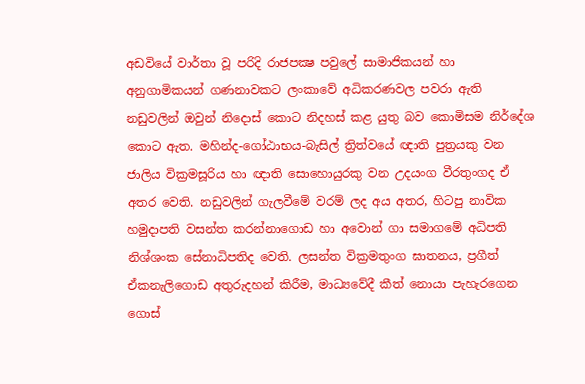අඩවියේ වාර්තා වූ පරිදි රාජපක්‍ෂ පවුලේ සාමාජිකයන් හා අනුගාමිකයන් ගණනාවකට ලංකාවේ අධිකරණවල පවරා ඇති නඩුවලින් ඔවුන් නිදොස් කොට නිදහස් කළ යුතු බව කොමිසම නිර්දේශ කොට ඇත. මහින්ද-ගෝඨාභය-බැසිල් ත්‍රිත්වයේ ඥාති පුත්‍රයකු වන ජාලිය වික්‍රමසූරිය හා ඥාති සොහොයුරකු වන උදයංග වීරතුංගද ඒ අතර වෙති. නඩුවලින් ගැලවීමේ වරම් ලද අය අතර, හිටපු නාවික හමුදාපති වසන්ත කරන්නාගොඩ හා අවොන් ගා සමාගමේ අධිපති නිශ්ශංක සේනාධිපතිද වෙති. ලසන්ත වික්‍රමතුංග ඝාතනය, ප්‍රගීත් ඒකනැලිගොඩ අතුරුදහන් කිරීම, මාධ්‍යවේදී කීත් නොයා පැහැරගෙන ගොස්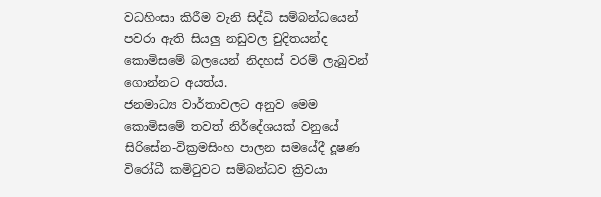වධහිංසා කිරීම වැනි සිද්ධි සම්බන්ධයෙන් පවරා ඇති සියලු නඩුවල චුදිතයන්ද කොමිසමේ බලයෙන් නිදහස් වරම් ලැබුවන් ගොන්නට අයත්ය.
ජනමාධ්‍ය වාර්තාවලට අනුව මෙම කොමිසමේ තවත් නිර්දේශයක් වනුයේ සිරිසේන-වික්‍රමසිංහ පාලන සමයේදී දූෂණ විරෝධී කමිටුවට සම්බන්ධව ක්‍රිවයා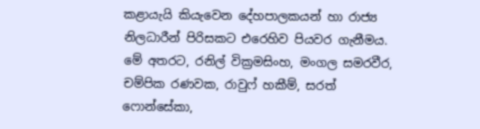කළායැයි කියැවෙන දේහපාලකයන් හා රාජ්‍ය නිලධාරීන් පිරිසකට එරෙහිව පියවර ගැනීමය. මේ අතරට, රනිල් වික්‍රමසිංහ, මංගල සමරවීර, චම්පික රණවක, රාවුෆ් හකීම්, සරත් ෆොන්සේකා,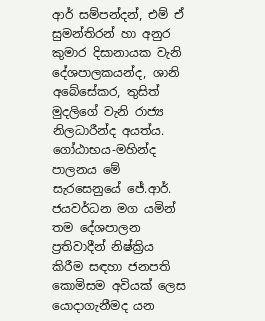ආර් සම්පන්දන්, එම් ඒ සුමන්තිරන් හා අනුර කුමාර දිසානායක වැනි දේශපාලකයන්ද, ශානි අබේසේකර, තුසිත් මුදලිගේ වැනි රාජ්‍ය නිලධාරීන්ද අයත්ය.
ගෝඨාභය-මහින්ද පාලනය මේ සැරසෙනුයේ ජේ.ආර්. ජයවර්ධන මග යමින් තම දේශපාලන ප්‍රතිවාදීන් නිෂ්ක්‍රිය කිරීම සඳහා ජනපති කොමිසම අවියක් ලෙස යොදාගැනීමද යන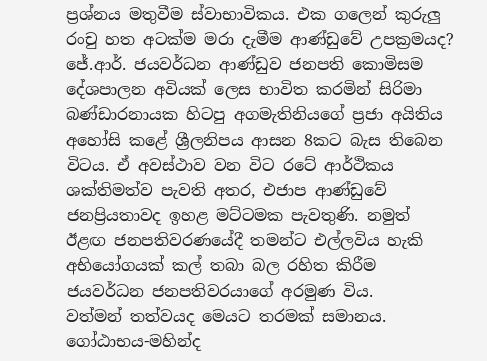ප්‍රශ්නය මතුවීම ස්වාභාවිකය. එක ගලෙන් කුරුලු රංචු හත අටක්ම මරා දැමීම ආණ්ඩුවේ උපක්‍රමයද?
ජේ.ආර්. ජයවර්ධන ආණ්ඩුව ජනපති කොමිසම දේශපාලන අවියක් ලෙස භාවිත කරමින් සිරිමා බණ්ඩාරනායක හිටපු අගමැතිනියගේ ප්‍රජා අයිතිය අහෝසි කළේ ශ්‍රීලනිපය ආසන 8කට බැස තිබෙන විටය. ඒ අවස්ථාව වන විට රටේ ආර්ථිකය ශක්තිමත්ව පැවති අතර, එජාප ආණ්ඩුවේ ජනප්‍රියතාවද ඉහළ මට්ටමක පැවතුණි. නමුත් ඊළඟ ජනපතිවරණයේදී තමන්ට එල්ලවිය හැකි අභියෝගයක් කල් තබා බල රහිත කිරීම ජයවර්ධන ජනපතිවරයාගේ අරමුණ විය.
වත්මන් තත්වයද මෙයට තරමක් සමානය. ගෝඨාභය-මහින්ද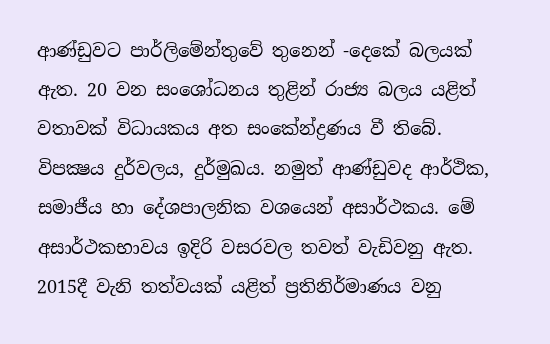ආණ්ඩුවට පාර්ලිමේන්තුවේ තුනෙන් -දෙකේ බලයක් ඇත. 20 වන සංශෝධනය තුළින් රාජ්‍ය බලය යළිත් වතාවක් විධායකය අත සංකේන්ද්‍රණය වී තිබේ. විපක්‍ෂය දුර්වලය, දුර්මුඛය. නමුත් ආණ්ඩුවද ආර්ථික, සමාජීය හා දේශපාලනික වශයෙන් අසාර්ථකය. මේ අසාර්ථකභාවය ඉදිරි වසරවල තවත් වැඩිවනු ඇත. 2015දී වැනි තත්වයක් යළිත් ප්‍රතිනිර්මාණය වනු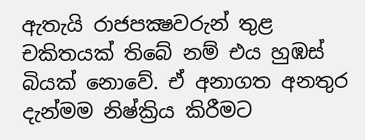ඇතැයි රාජපක්‍ෂවරුන් තුළ චකිතයක් තිබේ නම් එය හුඹස් බියක් නොවේ. ඒ අනාගත අනතුර දැන්මම නිෂ්ක්‍රිය කිරීමට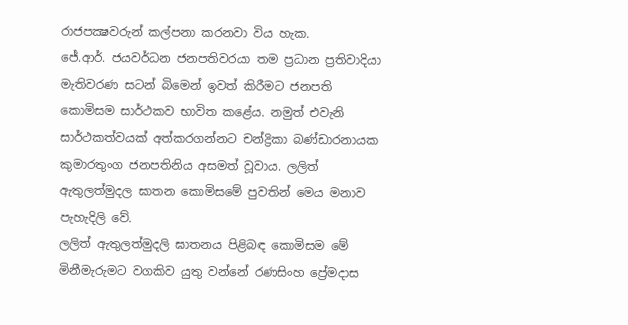රාජපක්‍ෂවරුන් කල්පනා කරනවා විය හැක.
ජේ.ආර්. ජයවර්ධන ජනපතිවරයා තම ප්‍රධාන ප්‍රතිවාදියා මැතිවරණ සටන් බිමෙන් ඉවත් කිරීමට ජනපති කොමිසම සාර්ථකව භාවිත කළේය. නමුත් එවැනි සාර්ථකත්වයක් අත්කරගන්නට චන්ද්‍රිකා බණ්ඩාරනායක කුමාරතුංග ජනපතිනිය අසමත් වූවාය. ලලිත් ඇතුලත්මුදල ඝාතන කොමිසමේ පුවතින් මෙය මනාව පැහැදිලි වේ.
ලලිත් ඇතුලත්මුදලි ඝාතනය පිළිබඳ කොමිසම මේ මිනීමැරුමට වගකිව යුතු වන්නේ රණසිංහ ප්‍රේමදාස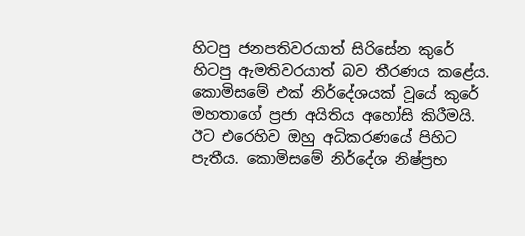හිටපු ජනපතිවරයාත් සිරිසේන කුරේ හිටපු ඇමතිවරයාත් බව තීරණය කළේය. කොමිසමේ එක් නිර්දේශයක් වූයේ කුරේ මහතාගේ ප්‍රජා අයිතිය අහෝසි කිරීමයි. ඊට එරෙහිව ඔහු අධිකරණයේ පිහිට පැතීය. කොමිසමේ නිර්දේශ නිෂ්ප්‍රභ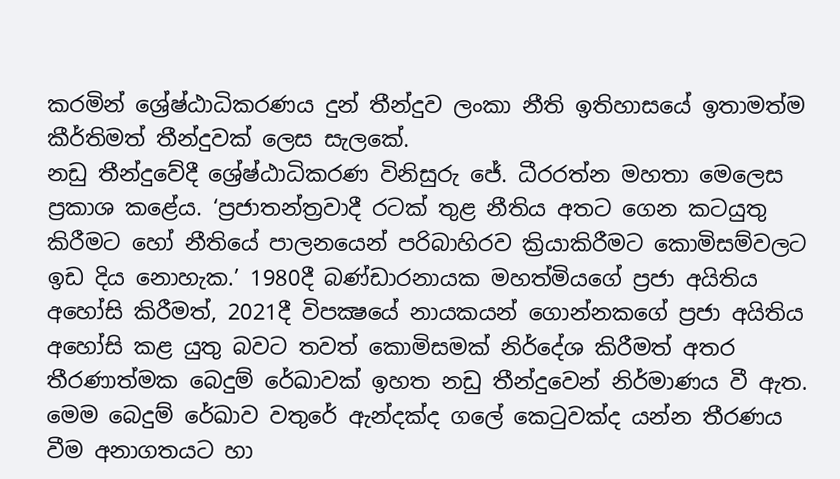කරමින් ශ්‍රේෂ්ඨාධිකරණය දුන් තීන්දුව ලංකා නීති ඉතිහාසයේ ඉතාමත්ම කීර්තිමත් තීන්දුවක් ලෙස සැලකේ.
නඩු තීන්දුවේදී ශ්‍රේෂ්ඨාධිකරණ විනිසුරු ජේ. ධීරරත්න මහතා මෙලෙස ප්‍රකාශ කළේය. ‘ප්‍රජාතන්ත්‍රවාදී රටක් තුළ නීතිය අතට ගෙන කටයුතු කිරීමට හෝ නීතියේ පාලනයෙන් පරිබාහිරව ක්‍රියාකිරීමට කොමිසම්වලට ඉඩ දිය නොහැක.’ 1980දී බණ්ඩාරනායක මහත්මියගේ ප්‍රජා අයිතිය අහෝසි කිරීමත්, 2021දී විපක්‍ෂයේ නායකයන් ගොන්නකගේ ප්‍රජා අයිතිය අහෝසි කළ යුතු බවට තවත් කොමිසමක් නිර්දේශ කිරීමත් අතර තීරණාත්මක බෙදුම් රේඛාවක් ඉහත නඩු තීන්දුවෙන් නිර්මාණය වී ඇත. මෙම බෙදුම් රේඛාව වතුරේ ඇන්දක්ද ගලේ කෙටුවක්ද යන්න තීරණය වීම අනාගතයට හා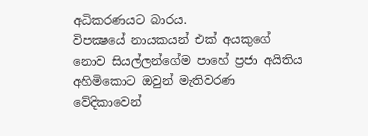අධිකරණයට බාරය.
විපක්‍ෂයේ නායකයන් එක් අයකුගේ නොව සියල්ලන්ගේම පාහේ ප්‍රජා අයිතිය අහිමිකොට ඔවුන් මැතිවරණ වේදිකාවෙන්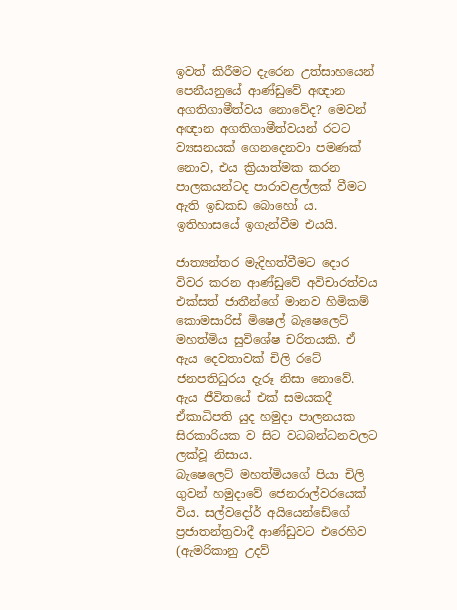ඉවත් කිරීමට දැරෙන උත්සාහයෙන් පෙනීයනුයේ ආණ්ඩුවේ අඥාන අගතිගාමීත්වය නොවේද? මෙවන් අඥාන අගතිගාමීත්වයන් රටට ව්‍යසනයක් ගෙනදෙනවා පමණක් නොව, එය ක්‍රියාත්මක කරන පාලකයන්ටද පාරාවළල්ලක් වීමට ඇති ඉඩකඩ බොහෝ ය. ඉතිහාසයේ ඉගැන්වීම එයයි.

ජාත්‍යන්තර මැදිහත්වීමට දොර විවර කරන ආණ්ඩුවේ අවිචාරත්වය
එක්සත් ජාතීන්ගේ මානව හිමිකම් කොමසාරිස් මිෂෙල් බැෂෙලෙට් මහත්මිය සුවිශේෂ චරිතයකි. ඒ ඇය දෙවතාවක් චිලි රටේ ජනපතිධුරය දැරූ නිසා නොවේ. ඇය ජීවිතයේ එක් සමයකදී ඒකාධිපති යුද හමුදා පාලනයක සිරකාරියක ව සිට වධබන්ධනවලට ලක්වූ නිසාය.
බැෂෙලෙට් මහත්මියගේ පියා චිලි ගුවන් හමුදාවේ ජෙනරාල්වරයෙක් විය. සල්වදෝර් අයියෙන්ඩේගේ ප්‍රජාතන්ත්‍රවාදී ආණ්ඩුවට එරෙහිව (ඇමරිකානු උදව්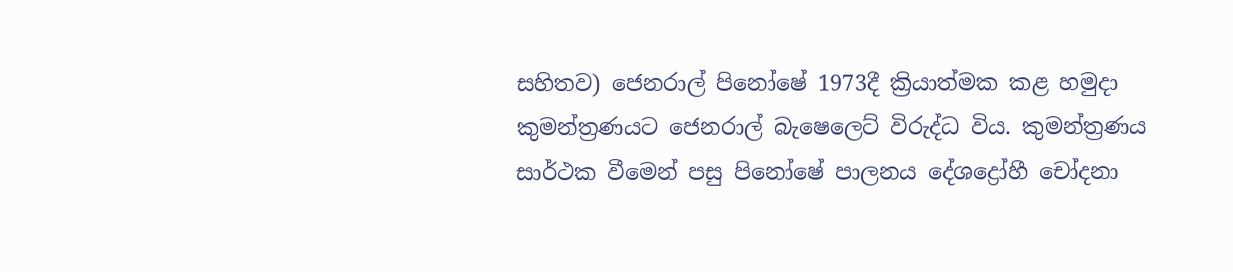සහිතව) ජෙනරාල් පිනෝෂේ 1973දී ක්‍රියාත්මක කළ හමුදා කුමන්ත්‍රණයට ජෙනරාල් බැෂෙලෙට් විරුද්ධ විය. කුමන්ත්‍රණය සාර්ථක වීමෙන් පසු පිනෝෂේ පාලනය දේශද්‍රෝහී චෝදනා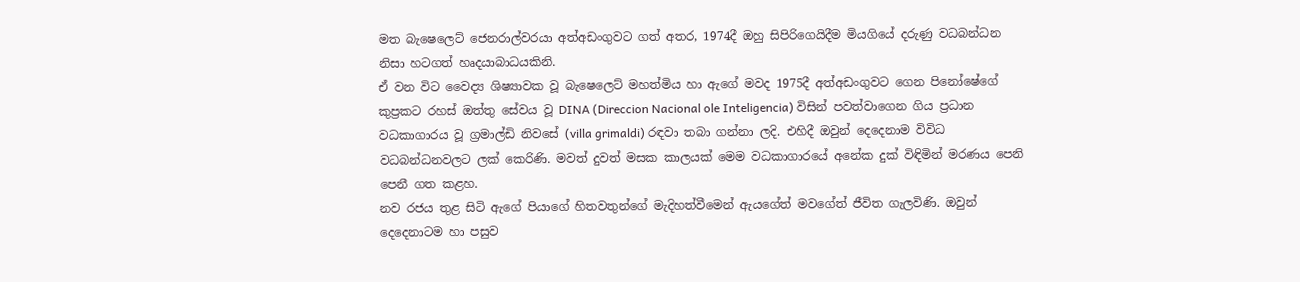මත බැෂෙලෙට් ජෙනරාල්වරයා අත්අඩංගුවට ගත් අතර, 1974දී ඔහු සිපිරිගෙයිදීම මියගියේ දරුණු වධබන්ධන නිසා හටගත් හෘදයාබාධයකිනි.
ඒ වන විට වෛද්‍ය ශිෂ්‍යාවක වූ බැෂෙලෙට් මහත්මිය හා ඇගේ මවද 1975දී අත්අඩංගුවට ගෙන පිනෝෂේගේ කුප්‍රකට රහස් ඔත්තු සේවය වූ DINA (Direccion Nacional ole Inteligencia) විසින් පවත්වාගෙන ගිය ප්‍රධාන වධකාගාරය වූ ග්‍රමාල්ඩි නිවසේ (villa grimaldi) රඳවා තබා ගන්නා ලදි. එහිදී ඔවුන් දෙදෙනාම විවිධ වධබන්ධනවලට ලක් කෙරිණි. මවත් දුවත් මසක කාලයක් මෙම වධකාගාරයේ අනේක දුක් විඳිමින් මරණය පෙනි පෙනී ගත කළහ.
නව රජය තුළ සිටි ඇගේ පියාගේ හිතවතුන්ගේ මැදිහත්වීමෙන් ඇයගේත් මවගේත් ජීවිත ගැලවිණි. ඔවුන් දෙදෙනාටම හා පසුව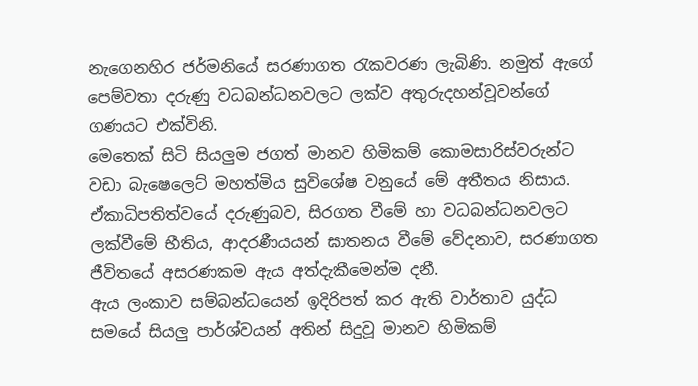නැගෙනහිර ජර්මනියේ සරණාගත රැකවරණ ලැබිණි. නමුත් ඇගේ පෙම්වතා දරුණු වධබන්ධනවලට ලක්ව අතුරුදහන්වූවන්ගේ ගණයට එක්විනි.
මෙතෙක් සිටි සියලුම ජගත් මානව හිමිකම් කොමසාරිස්වරුන්ට වඩා බැෂෙලෙට් මහත්මිය සුවිශේෂ වනුයේ මේ අතීතය නිසාය. ඒකාධිපතිත්වයේ දරුණුබව, සිරගත වීමේ හා වධබන්ධනවලට ලක්වීමේ භීතිය, ආදරණීයයන් ඝාතනය වීමේ වේදනාව, සරණාගත ජීවිතයේ අසරණකම ඇය අත්දැකීමෙන්ම දනී.
ඇය ලංකාව සම්බන්ධයෙන් ඉදිරිපත් කර ඇති වාර්තාව යුද්ධ සමයේ සියලු පාර්ශ්වයන් අතින් සිදුවූ මානව හිමිකම්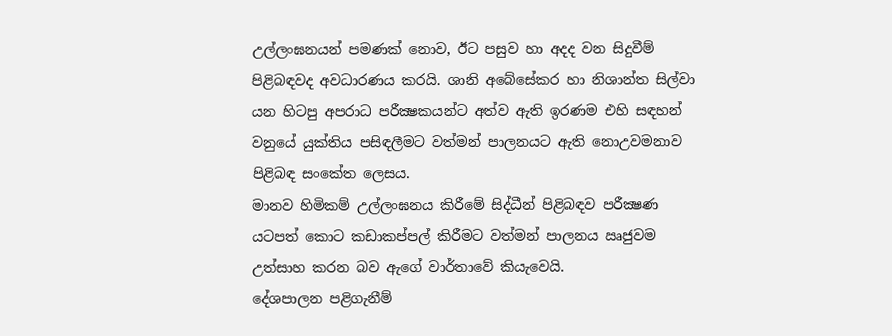උල්ලංඝනයන් පමණක් නොව, ඊට පසුව හා අදද වන සිදුවීම් පිළිබඳවද අවධාරණය කරයි. ශානි අබේසේකර හා නිශාන්ත සිල්වා යන හිටපු අපරාධ පරීක්‍ෂකයන්ට අත්ව ඇති ඉරණම එහි සඳහන් වනුයේ යුක්තිය පසිඳලීමට වත්මන් පාලනයට ඇති නොඋවමනාව පිළිබඳ සංකේත ලෙසය.
මානව හිමිකම් උල්ලංඝනය කිරීමේ සිද්ධීන් පිළිබඳව පරීක්‍ෂණ යටපත් කොට කඩාකප්පල් කිරීමට වත්මන් පාලනය ඍජුවම උත්සාහ කරන බව ඇගේ වාර්තාවේ කියැවෙයි.
දේශපාලන පළිගැනීම්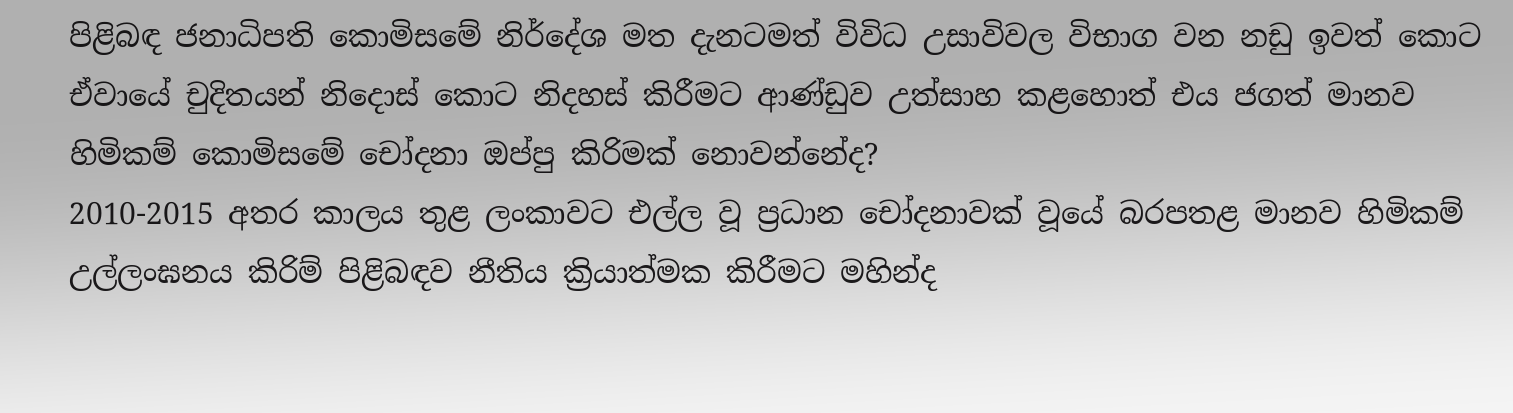පිළිබඳ ජනාධිපති කොමිසමේ නිර්දේශ මත දැනටමත් විවිධ උසාවිවල විභාග වන නඩු ඉවත් කොට ඒවායේ චුදිතයන් නිදොස් කොට නිදහස් කිරීමට ආණ්ඩුව උත්සාහ කළහොත් එය ජගත් මානව හිමිකම් කොමිසමේ චෝදනා ඔප්පු කිරිමක් නොවන්නේද?
2010-2015 අතර කාලය තුළ ලංකාවට එල්ල වූ ප්‍රධාන චෝදනාවක් වූයේ බරපතළ මානව හිමිකම් උල්ලංඝනය කිරිම් පිළිබඳව නීතිය ක්‍රියාත්මක කිරීමට මහින්ද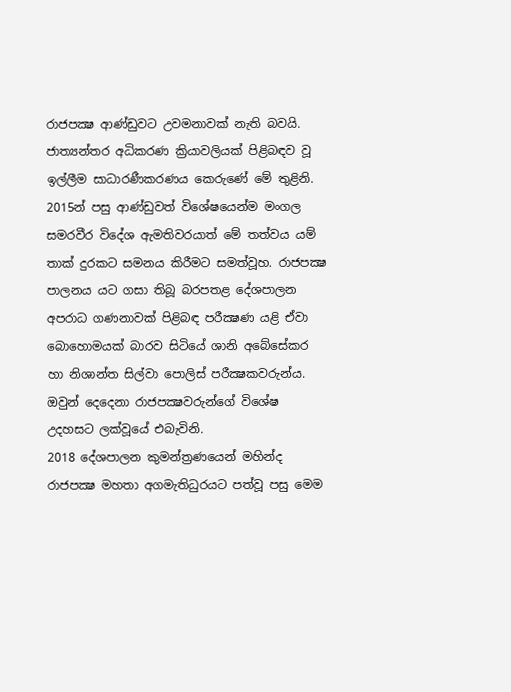රාජපක්‍ෂ ආණ්ඩුවට උවමනාවක් නැති බවයි. ජාත්‍යන්තර අධිකරණ ක්‍රියාවලියක් පිළිබඳව වූ ඉල්ලීම සාධාරණීකරණය කෙරුණේ මේ තුළිනි.
2015න් පසු ආණ්ඩුවත් විශේෂයෙන්ම මංගල සමරවීර විදේශ ඇමතිවරයාත් මේ තත්වය යම් තාක් දුරකට සමනය කිරීමට සමත්වූහ. රාජපක්‍ෂ පාලනය යට ගසා තිබූ බරපතළ දේශපාලන අපරාධ ගණනාවක් පිළිබඳ පරීක්‍ෂණ යළි ඒවා බොහොමයක් බාරව සිටියේ ශානි අබේසේකර හා නිශාන්ත සිල්වා පොලිස් පරීක්‍ෂකවරුන්ය. ඔවුන් දෙදෙනා රාජපක්‍ෂවරුන්ගේ විශේෂ උදහසට ලක්වූයේ එබැවිනි.
2018 දේශපාලන කුමන්ත්‍රණයෙන් මහින්ද රාජපක්‍ෂ මහතා අගමැතිධුරයට පත්වූ පසු මෙම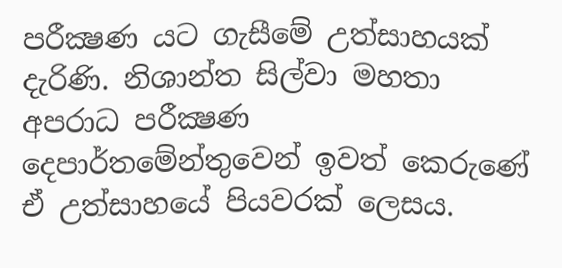පරීක්‍ෂණ යට ගැසීමේ උත්සාහයක් දැරිණි. නිශාන්ත සිල්වා මහතා අපරාධ පරීක්‍ෂණ දෙපාර්තමේන්තුවෙන් ඉවත් කෙරුණේ ඒ උත්සාහයේ පියවරක් ලෙසය.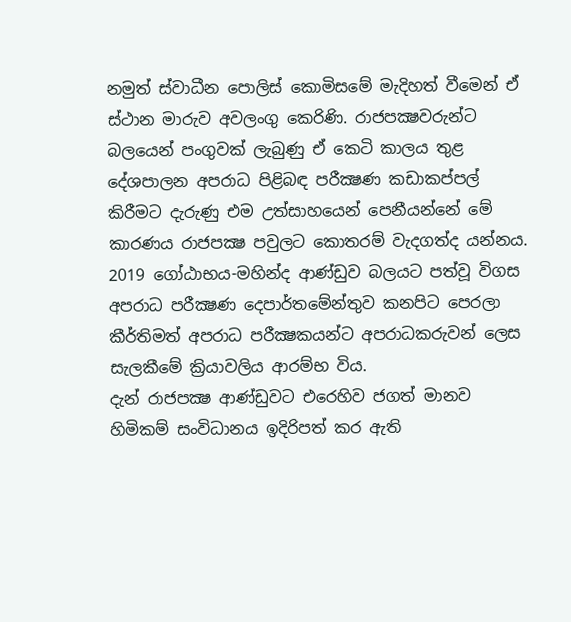නමුත් ස්වාධීන පොලිස් කොමිසමේ මැදිහත් වීමෙන් ඒ ස්ථාන මාරුව අවලංගු කෙරිණි. රාජපක්‍ෂවරුන්ට බලයෙන් පංගුවක් ලැබුණු ඒ කෙටි කාලය තුළ දේශපාලන අපරාධ පිළිබඳ පරීක්‍ෂණ කඩාකප්පල් කිරීමට දැරුණු එම උත්සාහයෙන් පෙනීයන්නේ මේ කාරණය රාජපක්‍ෂ පවුලට කොතරම් වැදගත්ද යන්නය.
2019 ගෝඨාභය-මහින්ද ආණ්ඩුව බලයට පත්වූ විගස අපරාධ පරීක්‍ෂණ දෙපාර්තමේන්තුව කනපිට පෙරලා කීර්තිමත් අපරාධ පරීක්‍ෂකයන්ට අපරාධකරුවන් ලෙස සැලකීමේ ක්‍රියාවලිය ආරම්භ විය.
දැන් රාජපක්‍ෂ ආණ්ඩුවට එරෙහිව ජගත් මානව හිමිකම් සංවිධානය ඉදිරිපත් කර ඇති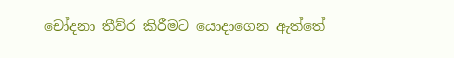චෝදනා තීව්ර කිරීමට යොදාගෙන ඇත්තේ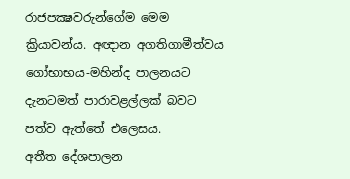රාජපක්‍ෂවරුන්ගේම මෙම ක්‍රියාවන්ය. අඥාන අගතිගාමීත්වය ගෝභාභය-මහින්ද පාලනයට දැනටමත් පාරාවළල්ලක් බවට පත්ව ඇත්තේ එලෙසය.
අතීත දේශපාලන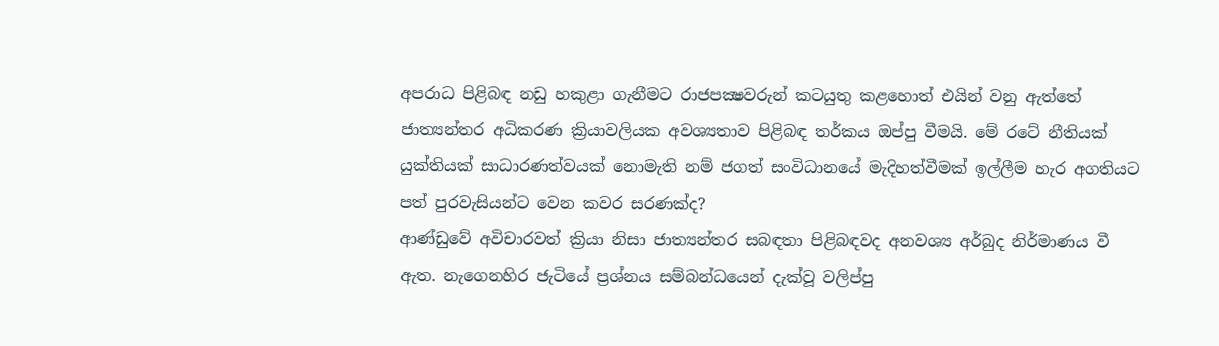අපරාධ පිළිබඳ නඩු හකුළා ගැනීමට රාජපක්‍ෂවරුන් කටයුතු කළහොත් එයින් වනු ඇත්තේ ජාත්‍යන්තර අධිකරණ ක්‍රියාවලියක අවශ්‍යතාව පිළිබඳ තර්කය ඔප්පු වීමයි. මේ රටේ නීතියක් යුක්තියක් සාධාරණත්වයක් නොමැති නම් ජගත් සංවිධානයේ මැදිහත්වීමක් ඉල්ලීම හැර අගතියට පත් පුරවැසියන්ට වෙන කවර සරණක්ද?
ආණ්ඩුවේ අවිචාරවත් ක්‍රියා නිසා ජාත්‍යන්තර සබඳතා පිළිබඳවද අනවශ්‍ය අර්බුද නිර්මාණය වී ඇත. නැගෙනහිර ජැටියේ ප්‍රශ්නය සම්බන්ධයෙන් දැක්වූ වලිප්පු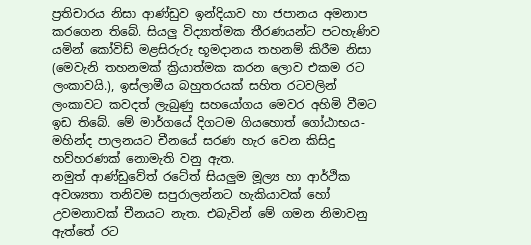ප්‍රතිචාරය නිසා ආණ්ඩුව ඉන්දියාව හා ජපානය අමනාප කරගෙන තිබේ. සියලු විද්‍යාත්මක තීරණයන්ට පටහැණිව යමින් කෝවිඩ් මළසිරුරු භූමදානය තහනම් කිරීම නිසා (මෙවැනි තහනමක් ක්‍රියාත්මක කරන ලොව එකම රට ලංකාවයි.), ඉස්ලාමීය බහුතරයක් සහිත රටවලින් ලංකාවට කවදත් ලැබුණු සහයෝගය මෙවර අහිමි වීමට ඉඩ තිබේ. මේ මාර්ගයේ දිගටම ගියහොත් ගෝඨාභය-මහින්ද පාලනයට චීනයේ සරණ හැර වෙන කිසිදු හව්හරණක් නොමැති වනු ඇත.
නමුත් ආණ්ඩුවේත් රටේත් සියලුම මූල්‍ය හා ආර්ථික අවශ්‍යතා තනිවම සපුරාලන්නට හැකියාවක් හෝ උවමනාවක් චීනයට නැත. එබැවින් මේ ගමන නිමාවනු ඇත්තේ රට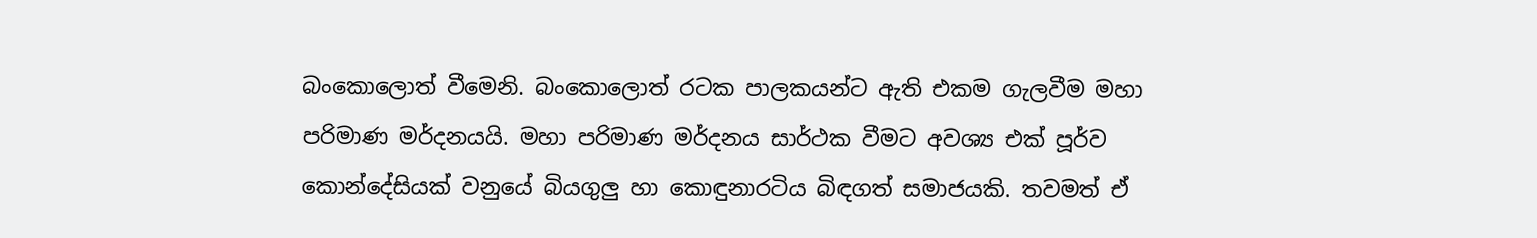බංකොලොත් වීමෙනි. බංකොලොත් රටක පාලකයන්ට ඇති එකම ගැලවීම මහා පරිමාණ මර්දනයයි. මහා පරිමාණ මර්දනය සාර්ථක වීමට අවශ්‍ය එක් පූර්ව කොන්දේසියක් වනුයේ බියගුලු හා කොඳුනාරටිය බිඳගත් සමාජයකි. තවමත් ඒ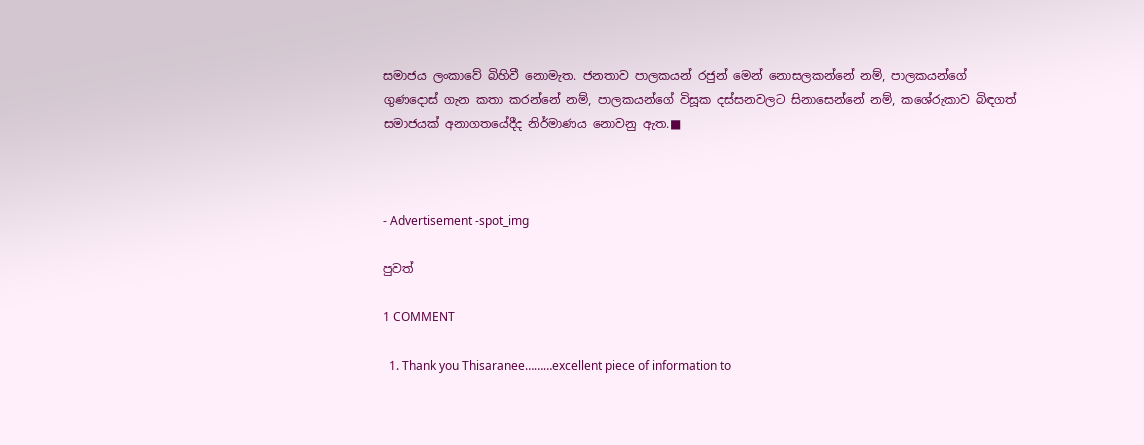සමාජය ලංකාවේ බිහිවී නොමැත. ජනතාව පාලකයන් රජුන් මෙන් නොසලකන්නේ නම්, පාලකයන්ගේ ගුණදොස් ගැන කතා කරන්නේ නම්, පාලකයන්ගේ විසූක දස්සනවලට සිනාසෙන්නේ නම්, කශේරුකාව බිඳගත් සමාජයක් අනාගතයේදීද නිර්මාණය නොවනු ඇත.■



- Advertisement -spot_img

පුවත්

1 COMMENT

  1. Thank you Thisaranee………excellent piece of information to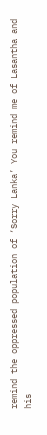remind the oppressed population of ‘Sorry Lanka’ You remind me of Lasantha and his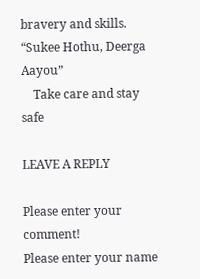bravery and skills. “Sukee Hothu, Deerga Aayou”
    Take care and stay safe

LEAVE A REPLY

Please enter your comment!
Please enter your name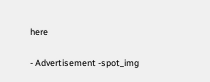here

- Advertisement -spot_img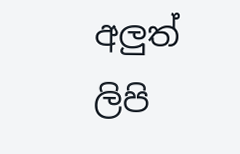අලුත් ලිපි